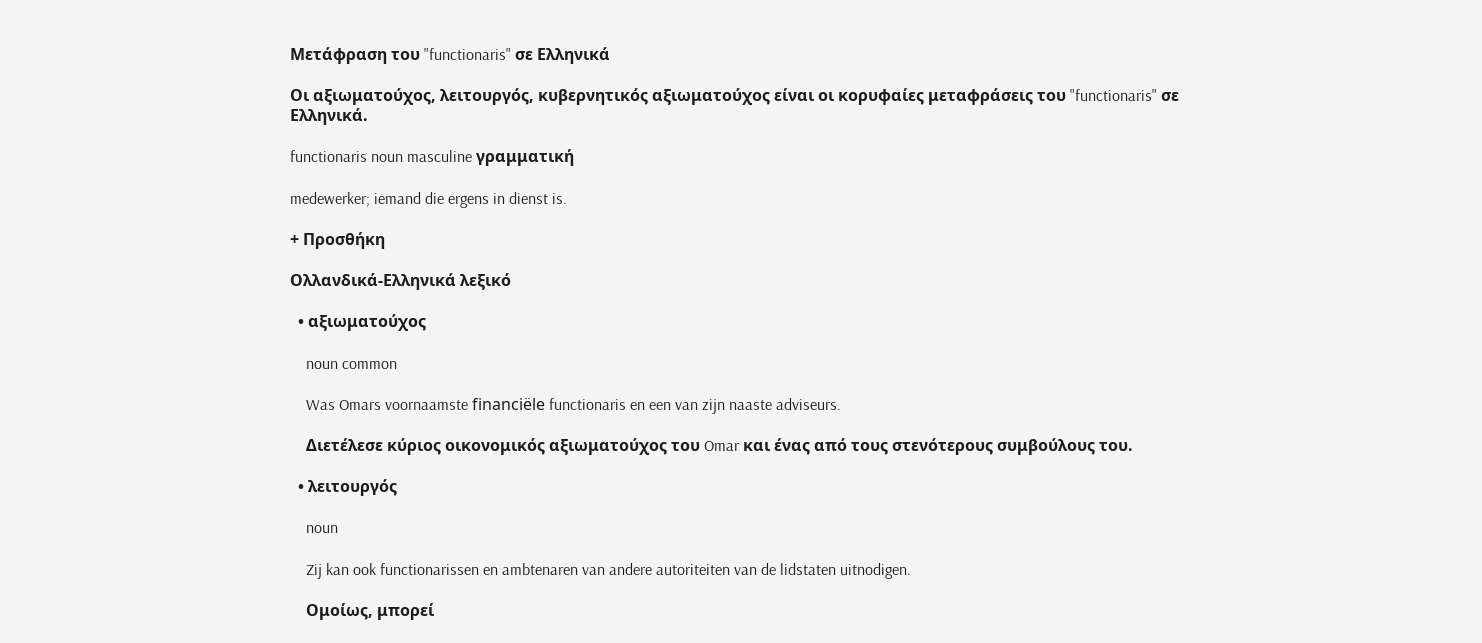Μετάφραση του "functionaris" σε Ελληνικά

Οι αξιωματούχος, λειτουργός, κυβερνητικός αξιωματούχος είναι οι κορυφαίες μεταφράσεις του "functionaris" σε Ελληνικά.

functionaris noun masculine γραμματική

medewerker; iemand die ergens in dienst is.

+ Προσθήκη

Ολλανδικά-Ελληνικά λεξικό

  • αξιωματούχος

    noun common

    Was Omars voornaamste financiële functionaris en een van zijn naaste adviseurs.

    Διετέλεσε κύριος οικονομικός αξιωματούχος του Omar και ένας από τους στενότερους συμβούλους του.

  • λειτουργός

    noun

    Zij kan ook functionarissen en ambtenaren van andere autoriteiten van de lidstaten uitnodigen.

    Ομοίως, μπορεί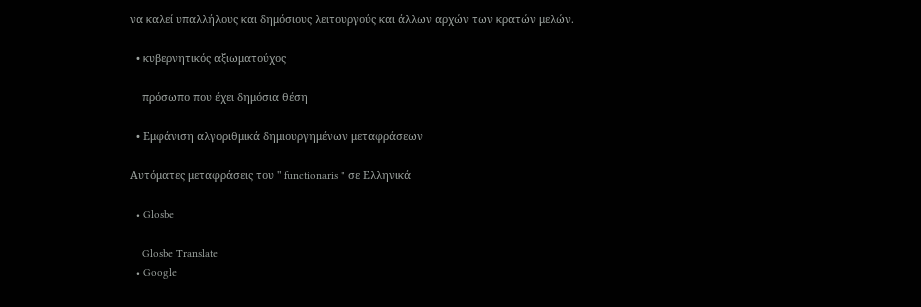να καλεί υπαλλήλους και δημόσιους λειτουργούς και άλλων αρχών των κρατών μελών.

  • κυβερνητικός αξιωματούχος

    πρόσωπο που έχει δημόσια θέση

  • Εμφάνιση αλγοριθμικά δημιουργημένων μεταφράσεων

Αυτόματες μεταφράσεις του " functionaris " σε Ελληνικά

  • Glosbe

    Glosbe Translate
  • Google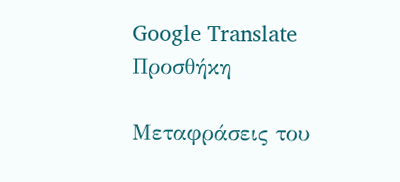Google Translate
Προσθήκη

Μεταφράσεις του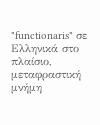"functionaris" σε Ελληνικά στο πλαίσιο, μεταφραστική μνήμη